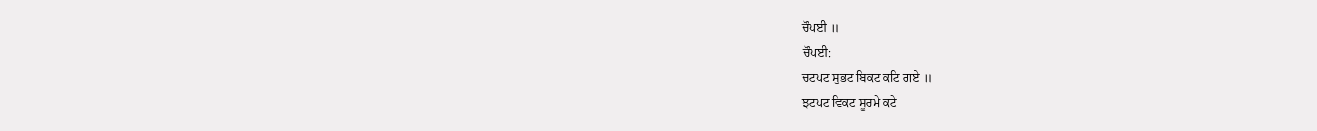ਚੌਪਈ ॥
ਚੌਪਈ:
ਚਟਪਟ ਸੁਭਟ ਬਿਕਟ ਕਟਿ ਗਏ ॥
ਝਟਪਟ ਵਿਕਟ ਸੂਰਮੇ ਕਟੇ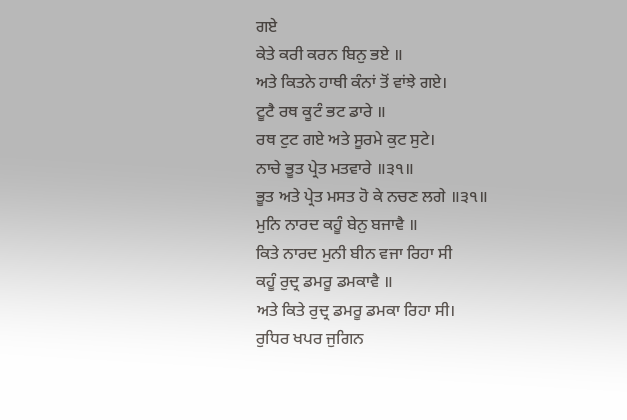ਗਏ
ਕੇਤੇ ਕਰੀ ਕਰਨ ਬਿਨੁ ਭਏ ॥
ਅਤੇ ਕਿਤਨੇ ਹਾਥੀ ਕੰਨਾਂ ਤੋਂ ਵਾਂਝੇ ਗਏ।
ਟੂਟੈ ਰਥ ਕੂਟੰ ਭਟ ਡਾਰੇ ॥
ਰਥ ਟੁਟ ਗਏ ਅਤੇ ਸੂਰਮੇ ਕੁਟ ਸੁਟੇ।
ਨਾਚੇ ਭੂਤ ਪ੍ਰੇਤ ਮਤਵਾਰੇ ॥੩੧॥
ਭੂਤ ਅਤੇ ਪ੍ਰੇਤ ਮਸਤ ਹੋ ਕੇ ਨਚਣ ਲਗੇ ॥੩੧॥
ਮੁਨਿ ਨਾਰਦ ਕਹੂੰ ਬੇਨੁ ਬਜਾਵੈ ॥
ਕਿਤੇ ਨਾਰਦ ਮੁਨੀ ਬੀਨ ਵਜਾ ਰਿਹਾ ਸੀ
ਕਹੂੰ ਰੁਦ੍ਰ ਡਮਰੂ ਡਮਕਾਵੈ ॥
ਅਤੇ ਕਿਤੇ ਰੁਦ੍ਰ ਡਮਰੂ ਡਮਕਾ ਰਿਹਾ ਸੀ।
ਰੁਧਿਰ ਖਪਰ ਜੁਗਿਨ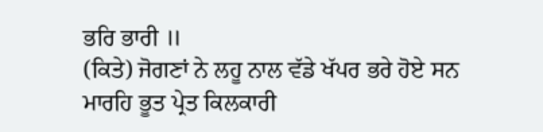ਭਰਿ ਭਾਰੀ ॥
(ਕਿਤੇ) ਜੋਗਣਾਂ ਨੇ ਲਹੂ ਨਾਲ ਵੱਡੇ ਖੱਪਰ ਭਰੇ ਹੋਏ ਸਨ
ਮਾਰਹਿ ਭੂਤ ਪ੍ਰੇਤ ਕਿਲਕਾਰੀ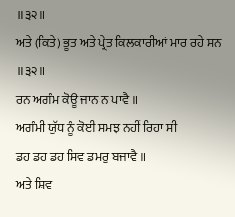॥੩੨॥
ਅਤੇ (ਕਿਤੇ) ਭੂਤ ਅਤੇ ਪ੍ਰੇਤ ਕਿਲਕਾਰੀਆਂ ਮਾਰ ਰਹੇ ਸਨ ॥੩੨॥
ਰਨ ਅਗੰਮ ਕੋਊ ਜਾਨ ਨ ਪਾਵੈ ॥
ਅਗੰਮੀ ਯੁੱਧ ਨੂੰ ਕੋਈ ਸਮਝ ਨਹੀਂ ਰਿਹਾ ਸੀ
ਡਹ ਡਹ ਡਹ ਸਿਵ ਡਮਰੁ ਬਜਾਵੈ ॥
ਅਤੇ ਸ਼ਿਵ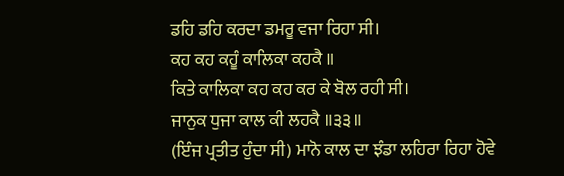ਡਹਿ ਡਹਿ ਕਰਦਾ ਡਮਰੂ ਵਜਾ ਰਿਹਾ ਸੀ।
ਕਹ ਕਹ ਕਹੂੰ ਕਾਲਿਕਾ ਕਹਕੈ ॥
ਕਿਤੇ ਕਾਲਿਕਾ ਕਹ ਕਹ ਕਰ ਕੇ ਬੋਲ ਰਹੀ ਸੀ।
ਜਾਨੁਕ ਧੁਜਾ ਕਾਲ ਕੀ ਲਹਕੈ ॥੩੩॥
(ਇੰਜ ਪ੍ਰਤੀਤ ਹੁੰਦਾ ਸੀ) ਮਾਨੋ ਕਾਲ ਦਾ ਝੰਡਾ ਲਹਿਰਾ ਰਿਹਾ ਹੋਵੇ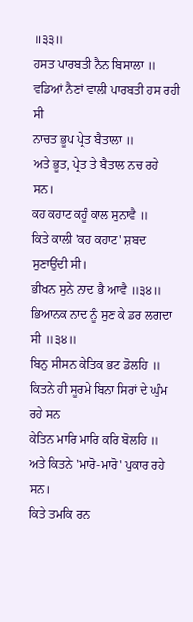॥੩੩॥
ਹਸਤ ਪਾਰਬਤੀ ਨੈਨ ਬਿਸਾਲਾ ॥
ਵਡਿਆਂ ਨੈਣਾਂ ਵਾਲੀ ਪਾਰਬਤੀ ਹਸ ਰਹੀ ਸੀ
ਨਾਚਤ ਭੂਪ ਪ੍ਰੇਤ ਬੈਤਾਲਾ ॥
ਅਤੇ ਭੂਤ, ਪ੍ਰੇਤ ਤੇ ਬੈਤਾਲ ਨਚ ਰਹੇ ਸਨ।
ਕਹ ਕਹਾਟ ਕਹੂੰ ਕਾਲ ਸੁਨਾਵੈ ॥
ਕਿਤੇ ਕਾਲੀ 'ਕਹ ਕਹਾਟ' ਸ਼ਬਦ ਸੁਣਾਉਂਦੀ ਸੀ।
ਭੀਖਨ ਸੁਨੇ ਨਾਦ ਭੈ ਆਵੈ ॥੩੪॥
ਭਿਆਨਕ ਨਾਦ ਨੂੰ ਸੁਣ ਕੇ ਡਰ ਲਗਦਾ ਸੀ ॥੩੪॥
ਬਿਨੁ ਸੀਸਨ ਕੇਤਿਕ ਭਟ ਡੋਲਹਿ ॥
ਕਿਤਨੇ ਹੀ ਸੂਰਮੇ ਬਿਨਾ ਸਿਰਾਂ ਦੇ ਘੁੰਮ ਰਹੇ ਸਨ
ਕੇਤਿਨ ਮਾਰਿ ਮਾਰਿ ਕਰਿ ਬੋਲਹਿ ॥
ਅਤੇ ਕਿਤਨੇ 'ਮਾਰੋ-ਮਾਰੋ' ਪੁਕਾਰ ਰਹੇ ਸਨ।
ਕਿਤੇ ਤਮਕਿ ਰਨ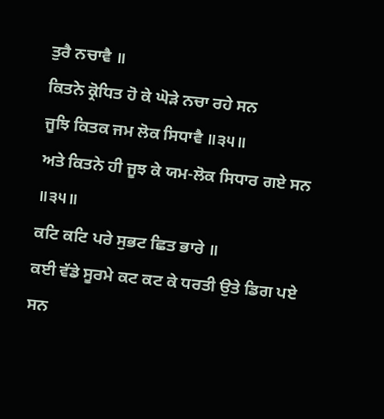ਤੁਰੈ ਨਚਾਵੈ ॥
ਕਿਤਨੇ ਕ੍ਰੋਧਿਤ ਹੋ ਕੇ ਘੋੜੇ ਨਚਾ ਰਹੇ ਸਨ
ਜੂਝਿ ਕਿਤਕ ਜਮ ਲੋਕ ਸਿਧਾਵੈ ॥੩੫॥
ਅਤੇ ਕਿਤਨੇ ਹੀ ਜੂਝ ਕੇ ਯਮ-ਲੋਕ ਸਿਧਾਰ ਗਏ ਸਨ ॥੩੫॥
ਕਟਿ ਕਟਿ ਪਰੇ ਸੁਭਟ ਛਿਤ ਭਾਰੇ ॥
ਕਈ ਵੱਡੇ ਸੂਰਮੇ ਕਟ ਕਟ ਕੇ ਧਰਤੀ ਉਤੇ ਡਿਗ ਪਏ ਸਨ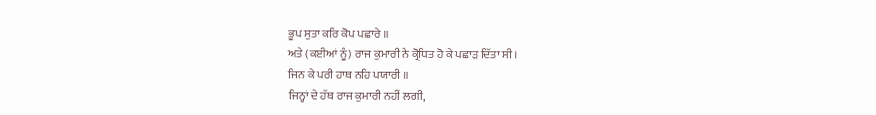ਭੂਪ ਸੁਤਾ ਕਰਿ ਕੋਪ ਪਛਾਰੇ ॥
ਅਤੇ (ਕਈਆਂ ਨੂੰ) ਰਾਜ ਕੁਮਾਰੀ ਨੇ ਕ੍ਰੋਧਿਤ ਹੋ ਕੇ ਪਛਾੜ ਦਿੱਤਾ ਸੀ।
ਜਿਨ ਕੇ ਪਰੀ ਹਾਥ ਨਹਿ ਪਯਾਰੀ ॥
ਜਿਨ੍ਹਾਂ ਦੇ ਹੱਥ ਰਾਜ ਕੁਮਾਰੀ ਨਹੀਂ ਲਗੀ,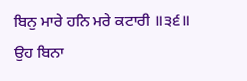ਬਿਨੁ ਮਾਰੇ ਹਨਿ ਮਰੇ ਕਟਾਰੀ ॥੩੬॥
ਉਹ ਬਿਨਾ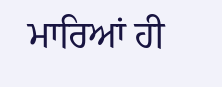ਮਾਰਿਆਂ ਹੀ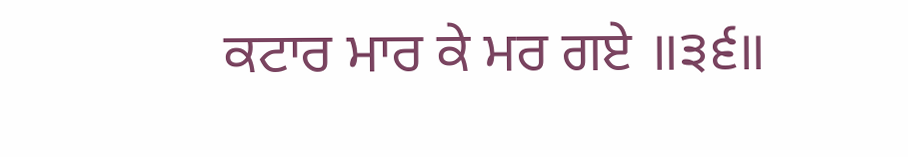ਕਟਾਰ ਮਾਰ ਕੇ ਮਰ ਗਏ ॥੩੬॥